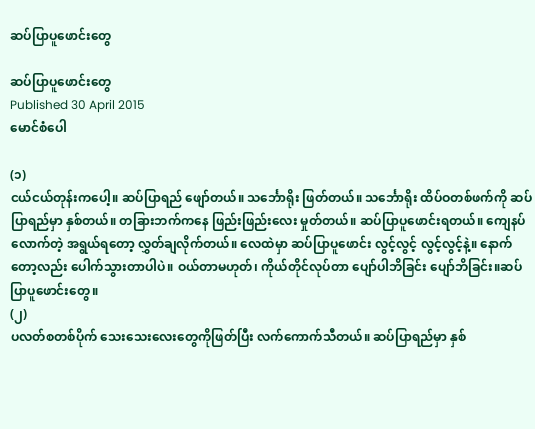ဆပ်ပြာပူဖောင်းတွေ

ဆပ်ပြာပူဖောင်းတွေ
Published 30 April 2015
မောင်စံပေါ

(၁)
ငယ်ငယ်တုန်းကပေါ့။ ဆပ်ပြာရည် ဖျော်တယ်။ သင်္ဘောရိုး ဖြတ်တယ်။ သင်္ဘောရိုး ထိပ်ဝတစ်ဖက်ကို ဆပ်ပြာရည်မှာ နှစ်တယ်။ တခြားဘက်ကနေ ဖြည်းဖြည်းလေး မှုတ်တယ်။ ဆပ်ပြာပူဖောင်းရတယ်။ ကျေနပ်လောက်တဲ့ အရွယ်ရတော့ လွှတ်ချလိုက်တယ်။ လေထဲမှာ ဆပ်ပြာပူဖောင်း လွင့်လွင့် လွင့်လွင့်နဲ့။ နောက်တော့လည်း ပေါက်သွားတာပါပဲ။ ဝယ်တာမဟုတ်၊ ကိုယ်တိုင်လုပ်တာ ပျော်ပါဘိခြင်း ပျော်ဘိခြင်း။ဆပ်ပြာပူဖောင်းတွေ။
(၂)
ပလတ်စတစ်ပိုက် သေးသေးလေးတွေကိုဖြတ်ပြီး လက်ကောက်သီတယ်။ ဆပ်ပြာရည်မှာ နှစ်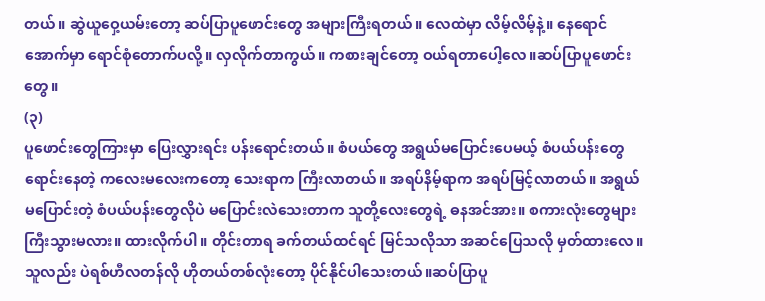တယ်။ ဆွဲယူဝှေ့ယမ်းတော့ ဆပ်ပြာပူဖောင်းတွေ အများကြီးရတယ်။ လေထဲမှာ လိမ့်လိမ့်နဲ့။ နေရောင်အောက်မှာ ရောင်စုံတောက်ပလို့။ လှလိုက်တာကွယ်။ ကစားချင်တော့ ဝယ်ရတာပေါ့လေ။ဆပ်ပြာပူဖောင်းတွေ။
(၃)
ပူဖောင်းတွေကြားမှာ ပြေးလွှားရင်း ပန်းရောင်းတယ်။ စံပယ်တွေ အရွယ်မပြောင်းပေမယ့် စံပယ်ပန်းတွေ ရောင်းနေတဲ့ ကလေးမလေးကတော့ သေးရာက ကြီးလာတယ်။ အရပ်နိမ့်ရာက အရပ်မြင့်လာတယ်။ အရွယ်မပြောင်းတဲ့ စံပယ်ပန်းတွေလိုပဲ မပြောင်းလဲသေးတာက သူတို့လေးတွေရဲ့ ဓနအင်အား။ စကားလုံးတွေများ ကြီးသွားမလား။ ထားလိုက်ပါ။ တိုင်းတာရ ခက်တယ်ထင်ရင် မြင်သလိုသာ အဆင်ပြေသလို မှတ်ထားလေ။ သူလည်း ပဲရစ်ဟီလတန်လို ဟိုတယ်တစ်လုံးတော့ ပိုင်နိုင်ပါသေးတယ်။ဆပ်ပြာပူ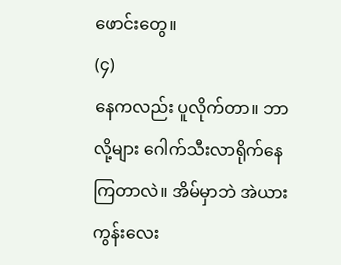ဖောင်းတွေ။
(၄)
နေကလည်း ပူလိုက်တာ။ ဘာလို့များ ဂေါက်သီးလာရိုက်နေကြတာလဲ။ အိမ်မှာဘဲ အဲယားကွန်းလေး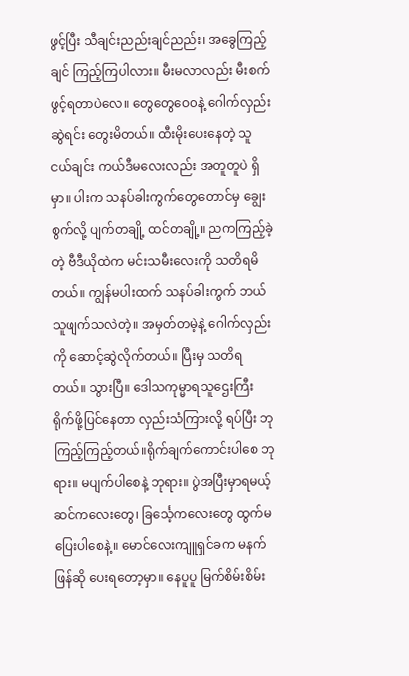ဖွင့်ပြီး သီချင်းညည်းချင်ညည်း၊ အခွေကြည့်ချင် ကြည့်ကြပါလား။ မီးမလာလည်း မီးစက်ဖွင့်ရတာပဲလေ။ တွေတွေဝေ၀နဲ့ ဂေါက်လှည်းဆွဲရင်း တွေးမိတယ်။ ထီးမိုးပေးနေတဲ့ သူငယ်ချင်း ကယ်ဒီမလေးလည်း အတူတူပဲ ရှိမှာ။ ပါးက သနပ်ခါးကွက်တွေတောင်မှ ချွေးစွက်လို့ ပျက်တချို့ ထင်တချို့။ ညကကြည့်ခဲ့တဲ့ ဗီဒီယိုထဲက မင်းသမီးလေးကို သတိရမိတယ်။ ကျွန်မပါးထက် သနပ်ခါးကွက် ဘယ်သူဖျက်သလဲတဲ့။ အမှတ်တမဲ့နဲ့ ဂေါက်လှည်းကို ဆောင့်ဆွဲလိုက်တယ်။ ပြီးမှ သတိရတယ်။ သွားပြီ။ ဒေါသကုမ္မာရသူဌေးကြီး ရိုက်ဖို့ပြင်နေတာ လှည်းသံကြားလို့ ရပ်ပြီး ဘုကြည့်ကြည့်တယ်။ရိုက်ချက်ကောင်းပါစေ ဘုရား။ မပျက်ပါစေနဲ့ ဘုရား။ ပွဲအပြီးမှာရမယ့် ဆင်ကလေးတွေ၊ ခြင်္သေ့ကလေးတွေ ထွက်မပြေးပါစေနဲ့။ မောင်လေးကျူရှင်ခက မနက်ဖြန်ဆို ပေးရတော့မှာ။ နေပူပူ မြက်စိမ်းစိမ်း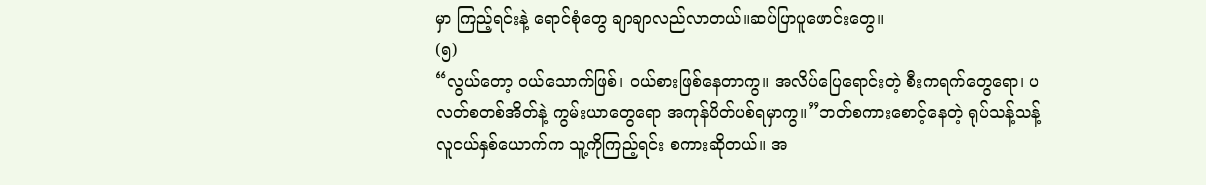မှာ ကြည့်ရင်းနဲ့ ရောင်စုံတွေ ချာချာလည်လာတယ်။ဆပ်ပြာပူဖောင်းတွေ။
(၅)
“လွယ်တော့ ဝယ်သောက်ဖြစ်၊ ဝယ်စားဖြစ်နေတာကွ။ အလိပ်ပြေရောင်းတဲ့ စီးကရက်တွေရော၊ ပလတ်စတစ်အိတ်နဲ့ ကွမ်းယာတွေရော အကုန်ပိတ်ပစ်ရမှာကွ။”ဘတ်စကားစောင့်နေတဲ့ ရုပ်သန့်သန့် လူငယ်နှစ်ယောက်က သူ့ကိုကြည့်ရင်း စကားဆိုတယ်။ အ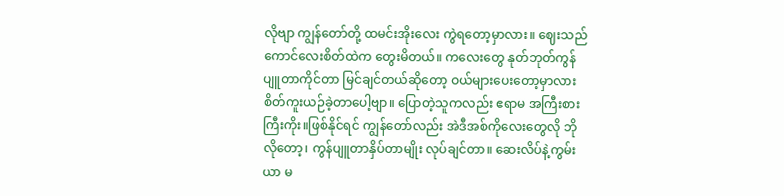လိုဗျာ ကျွန်တော်တို့ ထမင်းအိုးလေး ကွဲရတော့မှာလား။ ဈေးသည်ကောင်လေးစိတ်ထဲက တွေးမိတယ်။ ကလေးတွေ နုတ်ဘုတ်ကွန်ပျူတာကိုင်တာ မြင်ချင်တယ်ဆိုတော့ ဝယ်များပေးတော့မှာလား စိတ်ကူးယဉ်ခဲ့တာပေါ့ဗျာ။ ပြောတဲ့သူကလည်း ဧရာမ အကြီးစားကြီးကိုး။ဖြစ်နိုင်ရင် ကျွန်တော်လည်း အဲဒီအစ်ကိုလေးတွေလို ဘိုလိုတော့၊ ကွန်ပျူတာနှိပ်တာမျိုး လုပ်ချင်တာ။ ဆေးလိပ်နဲ့ကွမ်းယာ မ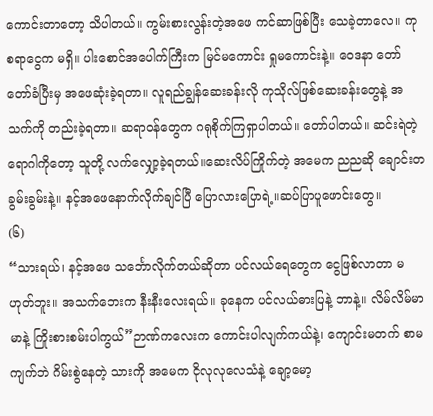ကောင်းတာတော့ သိပါတယ်။ ကွမ်းစားလွန်းတဲ့အဖေ ကင်ဆာဖြစ်ပြီး သေခဲ့တာလေ။ ကုစရာငွေက မရှိ။ ပါးစောင်အပေါက်ကြီးက မြင်မကောင်း ရှုမကောင်းနဲ့။ ဝေဒနာ တော်တော်ခံပြီးမှ အဖေဆုံးခဲ့ရတာ။ လူရည်ချွန်ဆေးခန်းလို ကုသိုလ်ဖြစ်ဆေးခန်းတွေနဲ့ အသက်ကို တည်းခဲ့ရတာ။ ဆရာဝန်တွေက ဂရုစိုက်ကြရှာပါတယ်။ တော်ပါတယ်။ ဆင်းရဲတဲ့ ရောဂါကိုတော့ သူတို့ လက်လျှော့ခဲ့ရတယ်။ဆေးလိပ်ကြိုက်တဲ့ အမေက ညညဆို ချောင်းတခွမ်းခွမ်းနဲ့။ နင့်အဖေနောက်လိုက်ချင်ပြီ ပြောလားပြောရဲ့။ဆပ်ပြာပူဖောင်းတွေ။
(၆)
“သားရယ်၊ နင့်အဖေ သင်္ဘောလိုက်တယ်ဆိုတာ ပင်လယ်ရေတွေက ငွေဖြစ်လာတာ မဟုတ်ဘူး။ အသက်ဘေးက နီးနီးလေးရယ်။ ခုနေက ပင်လယ်ဓားပြနဲ့ ဘာနဲ့။ လိမ်လိမ်မာမာနဲ့ ကြိုးစားစမ်းပါကွယ်”ဉာဏ်ကလေးက ကောင်းပါလျက်ကယ်နဲ့၊ ကျောင်းမတက် စာမကျက်ဘဲ ဂိမ်းစွဲနေတဲ့ သားကို အမေက ငိုလုလုလေသံနဲ့ ချော့မော့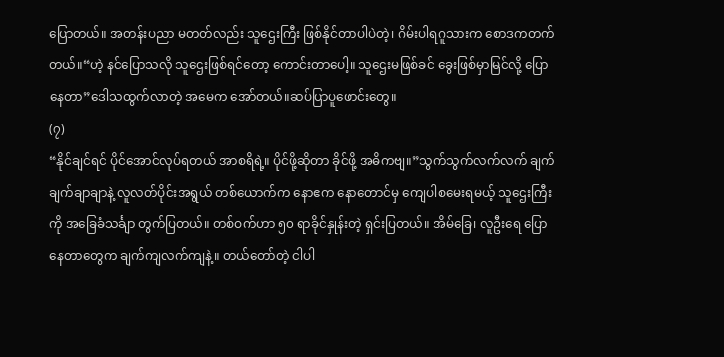ပြောတယ်။ အတန်းပညာ မတတ်လည်း သူဌေးကြီး ဖြစ်နိုင်တာပါပဲတဲ့၊ ဂိမ်းပါရဂူသားက စောဒကတက်တယ်။“ဟဲ့ နင်ပြောသလို သူဌေးဖြစ်ရင်တော့ ကောင်းတာပေါ့။ သူဌေးမဖြစ်ခင် ခွေးဖြစ်မှာမြင်လို့ ပြောနေတာ”ဒေါသထွက်လာတဲ့ အမေက အော်တယ်။ဆပ်ပြာပူဖောင်းတွေ။
(၇)
“နိုင်ချင်ရင် ပိုင်အောင်လုပ်ရတယ် အာစရိရဲ့။ ပိုင်ဖို့ဆိုတာ ခိုင်ဖို့ အဓိကဗျ။”သွက်သွက်လက်လက် ချက်ချက်ချာချာနဲ့ လူလတ်ပိုင်းအရွယ် တစ်ယောက်က နောဧက နောတောင်မှ ကျေပါစမေးရမယ့် သူဌေးကြီးကို အခြေခံသင်္ချာ တွက်ပြတယ်။ တစ်ဝက်ဟာ ၅၀ ရာခိုင်နှုန်းတဲ့ ရှင်းပြတယ်။ အိမ်ခြေ၊ လူဦးရေ ပြောနေတာတွေက ချက်ကျလက်ကျနဲ့။ တယ်တော်တဲ့ ငါပါ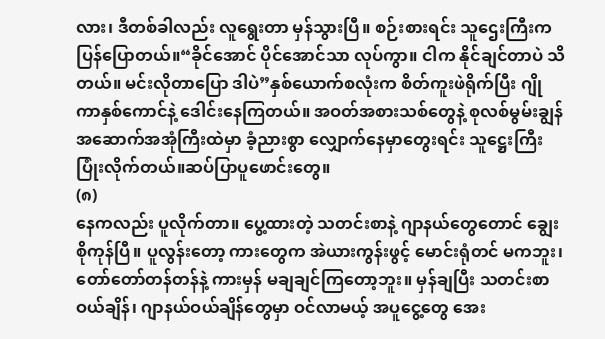လား၊ ဒီတစ်ခါလည်း လူရွေးတာ မှန်သွားပြီ။ စဉ်းစားရင်း သူဌေးကြီးက ပြန်ပြောတယ်။“ခိုင်အောင် ပိုင်အောင်သာ လုပ်ကွာ။ ငါက နိုင်ချင်တာပဲ သိတယ်။ မင်းလိုတာပြော ဒါပဲ”နှစ်ယောက်စလုံးက စိတ်ကူးဖဲရိုက်ပြီး ဂျိုကာနှစ်ကောင်နဲ့ ဒေါင်းနေကြတယ်။ အဝတ်အစားသစ်တွေနဲ့ စုလစ်မွမ်းချွန် အဆောက်အအုံကြီးထဲမှာ ခံ့ညားစွာ လျှောက်နေမှာတွေးရင်း သူဋ္ဌေးကြီး ပြုံးလိုက်တယ်။ဆပ်ပြာပူဖောင်းတွေ။
(၈)
နေကလည်း ပူလိုက်တာ။ ပွေ့ထားတဲ့ သတင်းစာနဲ့ ဂျာနယ်တွေတောင် ချွေးစိုကုန်ပြီ။ ပူလွန်းတော့ ကားတွေက အဲယားကွန်းဖွင့် မောင်းရုံတင် မကဘူး၊ တော်တော်တန်တန်နဲ့ ကားမှန် မချချင်ကြတော့ဘူး။ မှန်ချပြီး သတင်းစာဝယ်ချိန်၊ ဂျာနယ်ဝယ်ချိန်တွေမှာ ဝင်လာမယ့် အပူငွေ့တွေ အေး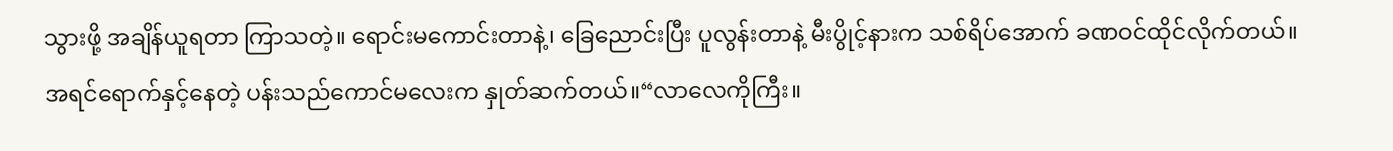သွားဖို့ အချိန်ယူရတာ ကြာသတဲ့။ ရောင်းမကောင်းတာနဲ့၊ ခြေညောင်းပြီး ပူလွန်းတာနဲ့ မီးပွိုင့်နားက သစ်ရိပ်အောက် ခဏဝင်ထိုင်လိုက်တယ်။ အရင်ရောက်နှင့်နေတဲ့ ပန်းသည်ကောင်မလေးက နှုတ်ဆက်တယ်။“လာလေကိုကြီး။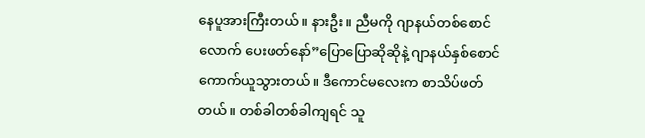နေပူအားကြီးတယ်။ နားဦး။ ညီမကို ဂျာနယ်တစ်စောင်လောက် ပေးဖတ်နော်”ပြောပြောဆိုဆိုနဲ့ ဂျာနယ်နှစ်စောင် ကောက်ယူသွားတယ်။ ဒီကောင်မလေးက စာသိပ်ဖတ်တယ်။ တစ်ခါတစ်ခါကျရင် သူ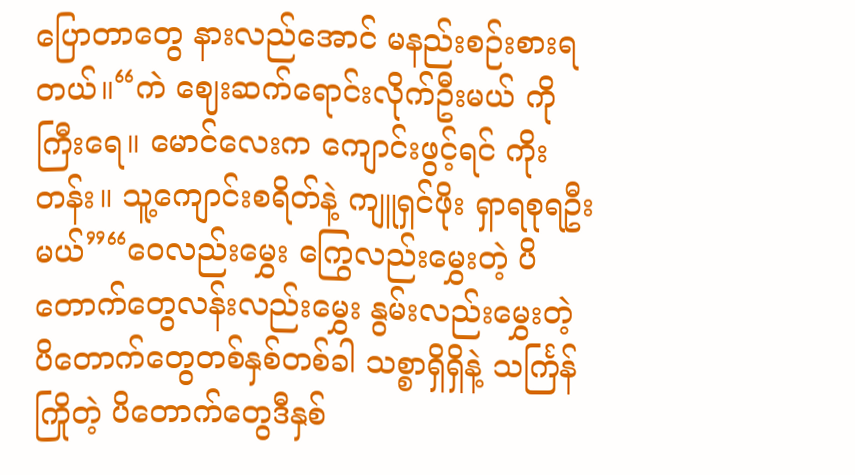ပြောတာတွေ နားလည်အောင် မနည်းစဉ်းစားရတယ်။“ကဲ ဈေးဆက်ရောင်းလိုက်ဦးမယ် ကိုကြီးရေ။ မောင်လေးက ကျောင်းဖွင့်ရင် ကိုးတန်း။ သူ့ကျောင်းစရိတ်နဲ့ ကျူရှင်ဖိုး ရှာရစုရဦးမယ်”“ဝေလည်းမွှေး ကြွေလည်းမွှေးတဲ့ ပိတောက်တွေလန်းလည်းမွှေး နွမ်းလည်းမွှေးတဲ့ ပိတောက်တွေတစ်နှစ်တစ်ခါ သစ္စာရှိရှိနဲ့ သင်္ကြန်ကြိုတဲ့ ပိတောက်တွေဒီနှစ်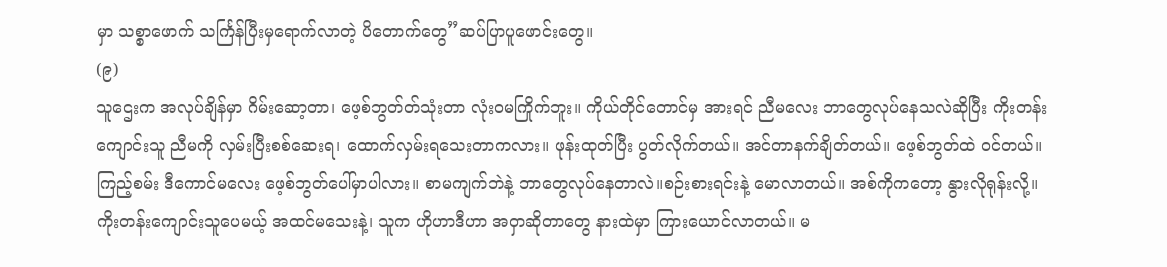မှာ သစ္စာဖောက် သင်္ကြန်ပြီးမှရောက်လာတဲ့ ပိတောက်တွေ”ဆပ်ပြာပူဖောင်းတွေ။
(၉)
သူဌေးက အလုပ်ချိန်မှာ ဂိမ်းဆော့တာ၊ ဖေ့စ်ဘွတ်တ်သုံးတာ လုံးဝမကြိုက်ဘူး။ ကိုယ်တိုင်တောင်မှ အားရင် ညီမလေး ဘာတွေလုပ်နေသလဲဆိုပြီး ကိုးတန်းကျောင်းသူ ညီမကို လှမ်းပြီးစစ်ဆေးရ၊ ထောက်လှမ်းရသေးတာကလား။ ဖုန်းထုတ်ပြီး ပွတ်လိုက်တယ်။ အင်တာနက်ချိတ်တယ်။ ဖေ့စ်ဘွတ်ထဲ ဝင်တယ်။ ကြည့်စမ်း ဒီကောင်မလေး ဖေ့စ်ဘွတ်ပေါ်မှာပါလား။ စာမကျက်ဘဲနဲ့ ဘာတွေလုပ်နေတာလဲ။စဉ်းစားရင်းနဲ့ မောလာတယ်။ အစ်ကိုကတော့ နွားလိုရုန်းလို့။ ကိုးတန်းကျောင်းသူပေမယ့် အထင်မသေးနဲ့၊ သူက ဟိုဟာဒီဟာ အဝှာဆိုတာတွေ နားထဲမှာ ကြားယောင်လာတယ်။ မ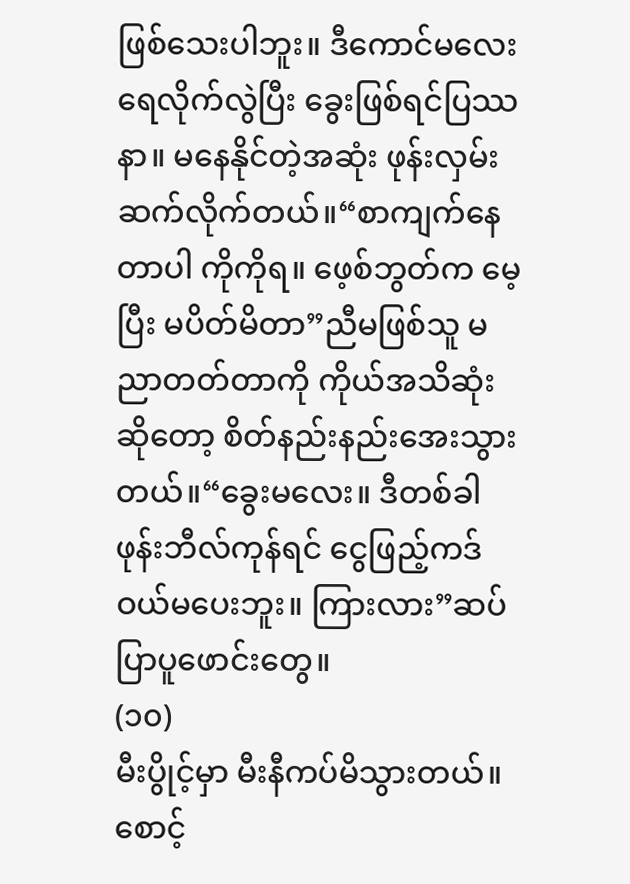ဖြစ်သေးပါဘူး။ ဒီကောင်မလေး ရေလိုက်လွဲပြီး ခွေးဖြစ်ရင်ပြဿနာ။ မနေနိုင်တဲ့အဆုံး ဖုန်းလှမ်းဆက်လိုက်တယ်။“စာကျက်နေတာပါ ကိုကိုရ။ ဖေ့စ်ဘွတ်က မေ့ပြီး မပိတ်မိတာ”ညီမဖြစ်သူ မညာတတ်တာကို ကိုယ်အသိဆုံးဆိုတော့ စိတ်နည်းနည်းအေးသွားတယ်။“ခွေးမလေး။ ဒီတစ်ခါ ဖုန်းဘီလ်ကုန်ရင် ငွေဖြည့်ကဒ်ဝယ်မပေးဘူး။ ကြားလား”ဆပ်ပြာပူဖောင်းတွေ။
(၁၀)
မီးပွိုင့်မှာ မီးနီကပ်မိသွားတယ်။ စောင့်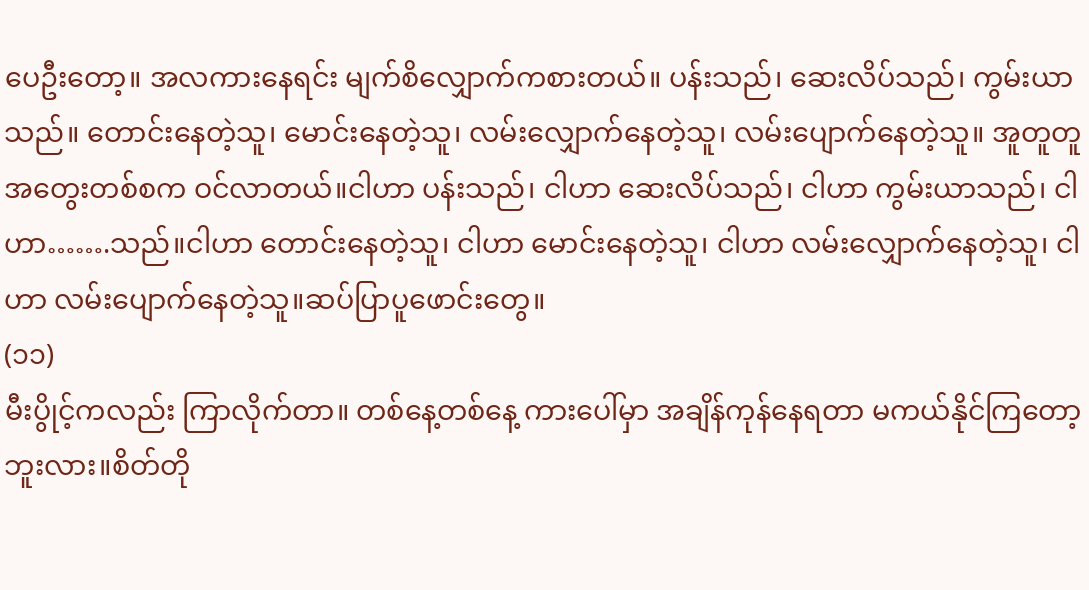ပေဦးတော့။ အလကားနေရင်း မျက်စိလျှောက်ကစားတယ်။ ပန်းသည်၊ ဆေးလိပ်သည်၊ ကွမ်းယာသည်။ တောင်းနေတဲ့သူ၊ မောင်းနေတဲ့သူ၊ လမ်းလျှောက်နေတဲ့သူ၊ လမ်းပျောက်နေတဲ့သူ။ အူတူတူ အတွေးတစ်စက ဝင်လာတယ်။ငါဟာ ပန်းသည်၊ ငါဟာ ဆေးလိပ်သည်၊ ငါဟာ ကွမ်းယာသည်၊ ငါဟာ…….သည်။ငါဟာ တောင်းနေတဲ့သူ၊ ငါဟာ မောင်းနေတဲ့သူ၊ ငါဟာ လမ်းလျှောက်နေတဲ့သူ၊ ငါဟာ လမ်းပျောက်နေတဲ့သူ။ဆပ်ပြာပူဖောင်းတွေ။
(၁၁)
မီးပွိုင့်ကလည်း ကြာလိုက်တာ။ တစ်နေ့တစ်နေ့ ကားပေါ်မှာ အချိန်ကုန်နေရတာ မကယ်နိုင်ကြတော့ဘူးလား။စိတ်တို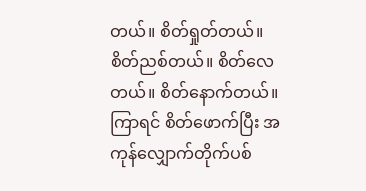တယ်။ စိတ်ရှုတ်တယ်။ စိတ်ညစ်တယ်။ စိတ်လေတယ်။ စိတ်နောက်တယ်။ ကြာရင် စိတ်ဖောက်ပြီး အကုန်လျှောက်တိုက်ပစ်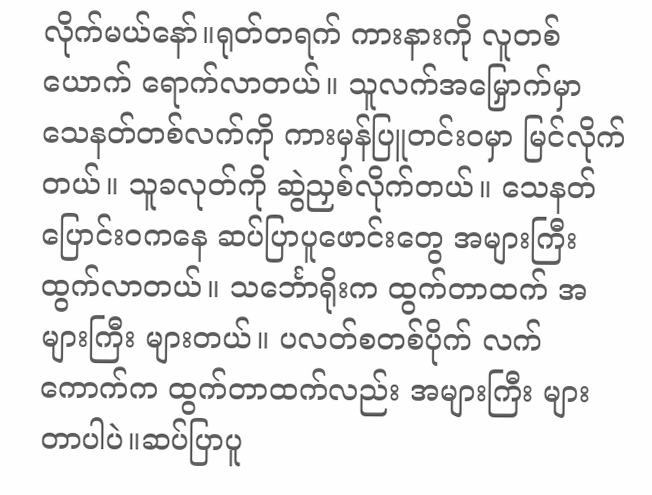လိုက်မယ်နော်။ရုတ်တရက် ကားနားကို လူတစ်ယောက် ရောက်လာတယ်။ သူလက်အမြှောက်မှာ သေနတ်တစ်လက်ကို ကားမှန်ပြူတင်းဝမှာ မြင်လိုက်တယ်။ သူခလုတ်ကို ဆွဲညှစ်လိုက်တယ်။ သေနတ်ပြောင်းဝကနေ ဆပ်ပြာပူဖောင်းတွေ အများကြီး ထွက်လာတယ်။ သင်္ဘောရိုးက ထွက်တာထက် အများကြီး များတယ်။ ပလတ်စတစ်ပိုက် လက်ကောက်က ထွက်တာထက်လည်း အများကြီး များတာပါပဲ။ဆပ်ပြာပူ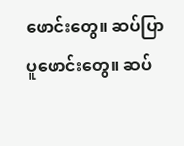ဖောင်းတွေ။ ဆပ်ပြာပူဖောင်းတွေ။ ဆပ်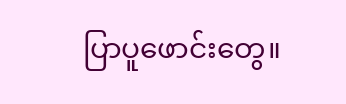ပြာပူဖောင်းတွေ။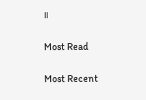။

Most Read

Most Recent